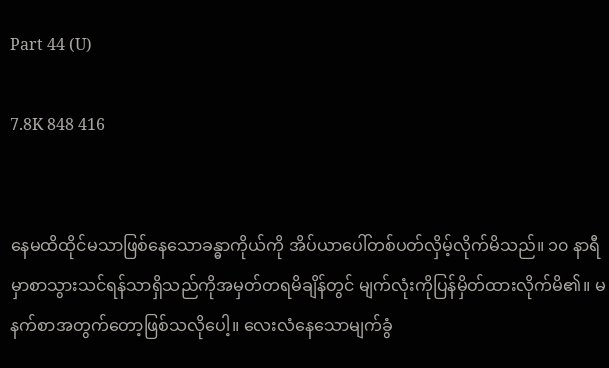Part 44 (U)

7.8K 848 416


နေမထိထိုင်မသာဖြစ်နေသောခန္ဓာကိုယ်ကို အိပ်ယာပေါ်တစ်ပတ်လှိမ့်လိုက်မိသည်။ ၁၀ နာရီမှာစာသွားသင်ရန်သာရှိသည်ကိုအမှတ်တရမိချိန်တွင် မျက်လုံးကိုပြန်မှိတ်ထားလိုက်မိ၏။ မနက်စာအတွက်တော့ဖြစ်သလိုပေါ့။ လေးလံနေသောမျက်ခွံ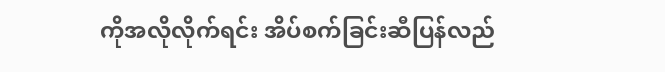ကိုအလိုလိုက်ရင်း အိပ်စက်ခြင်းဆီပြန်လည်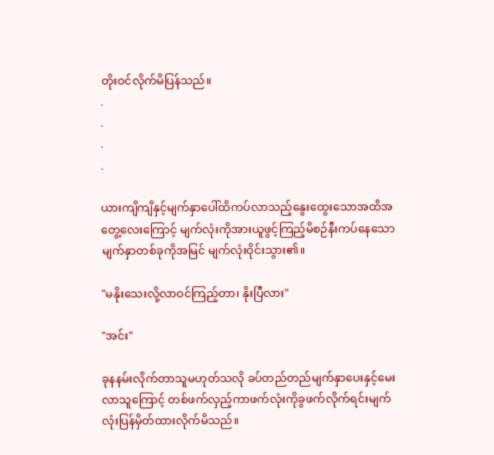တိုးဝင်လိုက်မိပြန်သည်။
.
.
.
.

ယားကျိကျိနှင့်မျက်နှာပေါ်ထိကပ်လာသည့်နွေးထွေးသောအထိအတွေ့လေးကြောင့် မျက်လုံးကိုအားယူဖွင့်ကြည့်မိစဉ်နီးကပ်နေသောမျက်နှာတစ်ခုကိုအမြင် မျက်လုံးဝိုင်းသွား၏။

"မနိုးသေးလို့လာဝင်ကြည့်တာ၊ နိုးပြီလား"

"အင်း"

ခုနနမ်းလိုက်တာသူမဟုတ်သလို ခပ်တည်တည်မျက်နှာပေးနှင့်မေးလာသူကြောင့် တစ်ဖက်လှည့်ကာဖက်လုံးကိုခွဖက်လိုက်ရင်းမျက်လုံးပြန်မှိတ်ထားလိုက်မိသည်။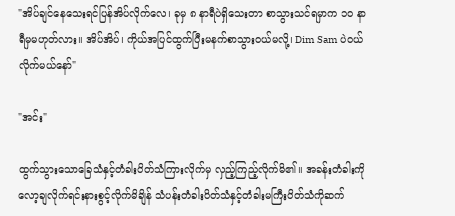"အိပ်ချင်နေသေးရင်ပြန်အိပ်လိုက်လေ၊ ခုမှ ၈ နာရီပဲရှိသေးတာ စာသွားသင်ရမှာက ၁၀ နာရီမှမဟုတ်လား။ အိပ်အိပ်၊ ကိုယ်အပြင်ထွက်ပြီးမနက်စာသွားဝယ်မလို့၊ Dim Sam ပဲဝယ်လိုက်မယ်နော်"

"အင်း"

ထွက်သွားသောခြေသံနှင့်တံခါးပိတ်သံကြားလိုက်မှ လှည့်ကြည့်လိုက်မိ၏။ အခန်းတံခါးကိုလော့ချလိုက်ရင်းနားစွင့်လိုက်မိချိန် သံပန်းတံခါးပိတ်သံနှင့်တံခါးမကြီးပိတ်သံကိုဆက်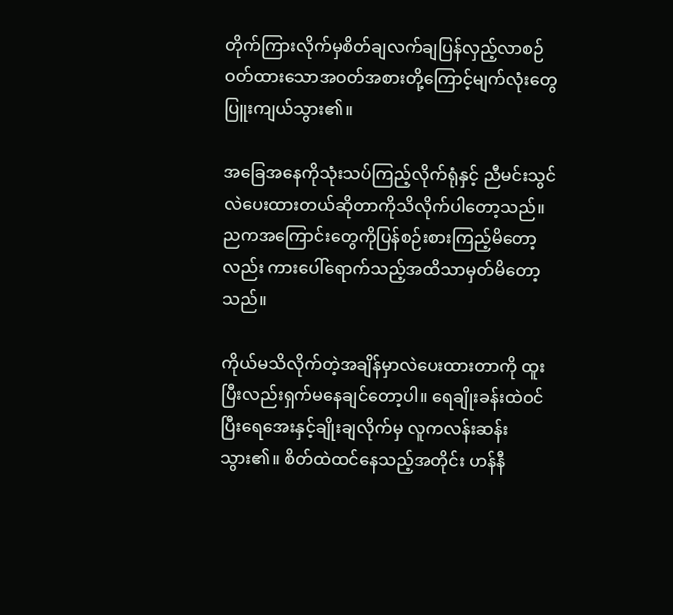တိုက်ကြားလိုက်မှစိတ်ချလက်ချပြန်လှည့်လာစဉ် ဝတ်ထားသောအဝတ်အစားတို့ကြောင့်မျက်လုံးတွေပြူးကျယ်သွား၏။

အခြေအနေကိုသုံးသပ်ကြည့်လိုက်ရုံနှင့် ညီမင်းသွင်လဲပေးထားတယ်ဆိုတာကိုသိလိုက်ပါတော့သည်။ ညကအကြောင်းတွေကိုပြန်စဉ်းစားကြည့်မိတော့လည်း ကားပေါ်ရောက်သည့်အထိသာမှတ်မိတော့သည်။

ကိုယ်မသိလိုက်တဲ့အချိန်မှာလဲပေးထားတာကို ထူးပြီးလည်းရှက်မနေချင်တော့ပါ။ ရေချိုးခန်းထဲဝင်ပြီးရေအေးနှင့်ချိုးချလိုက်မှ လူကလန်းဆန်းသွား၏။ စိတ်ထဲထင်နေသည့်အတိုင်း ဟန်နီ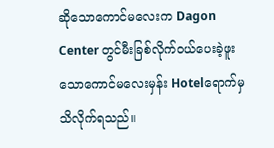ဆိုသောကောင်မလေးက Dagon Center တွင်မီးခြစ်လိုက်ဝယ်ပေးခဲ့ဖူးသောကောင်မလေးမှန်း Hotelရောက်မှသိလိုက်ရသည်။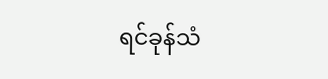ရင်ခုန်သံ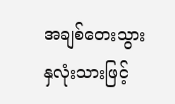အချစ်တေးသွား နှလုံးသားဖြင့်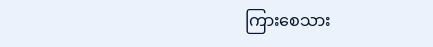ကြားစေသား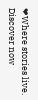❤Where stories live. Discover now